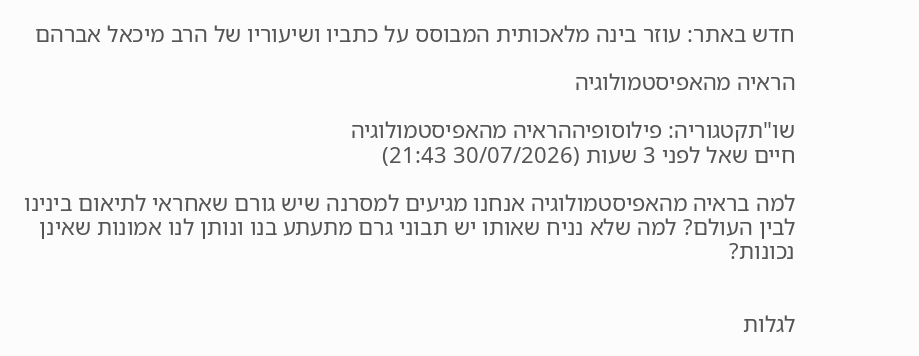חדש באתר: עוזר בינה מלאכותית המבוסס על כתביו ושיעוריו של הרב מיכאל אברהם

הראיה מהאפיסטמולוגיה

שו"תקטגוריה: פילוסופיההראיה מהאפיסטמולוגיה
חיים שאל לפני 3 שעות (30/07/2026 21:43)

למה בראיה מהאפיסטמולוגיה אנחנו מגיעים למסרנה שיש גורם שאחראי לתיאום בינינו לבין העולם? למה שלא נניח שאותו יש תבוני גרם מתעתע בנו ונותן לנו אמונות שאינן נכונות?


לגלות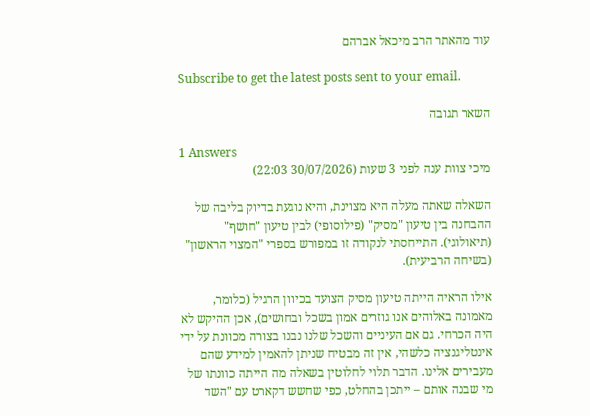עוד מהאתר הרב מיכאל אברהם

Subscribe to get the latest posts sent to your email.

השאר תגובה

1 Answers
מיכי צוות ענה לפני 3 שעות (30/07/2026 22:03)

השאלה שאתה מעלה היא מצוינת, והיא נוגעת בדיוק בליבה של ההבחנה בין טיעון "מסיק" (פילוסופי) לבין טיעון "חושף" (תיאולוגי). התייחסתי לנקודה זו במפורש בספרי "המצוי הראשון" (בשיחה הרביעית).

אילו הראיה הייתה טיעון מסיק הצועד בכיוון הרגיל (כלומר, מאמונה באלוהים אנו גוזרים אמון בשכל ובחושים), אכן ההיקש לא היה הכרחי. גם אם העיניים והשכל שלנו נבנו בצורה מכוונת על ידי אינטליגנציה כלשהי, אין זה מבטיח שניתן להאמין למידע שהם מעבירים אלינו. הדבר תלוי לחלוטין בשאלה מה הייתה כוונתו של מי שבנה אותם – ייתכן בהחלט, כפי שחשש דקארט עם "השד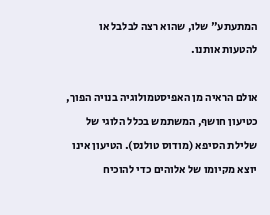המתעתע" שלו, שהוא רצה לבלבל או להטעות אותנו.

אולם הראיה מן האפיסטמולוגיה בנויה הפוך, כטיעון חושף, המשתמש בכלל הלוגי של שלילת הסיפא (מודוס טולנס). הטיעון אינו יוצא מקיומו של אלוהים כדי להוכיח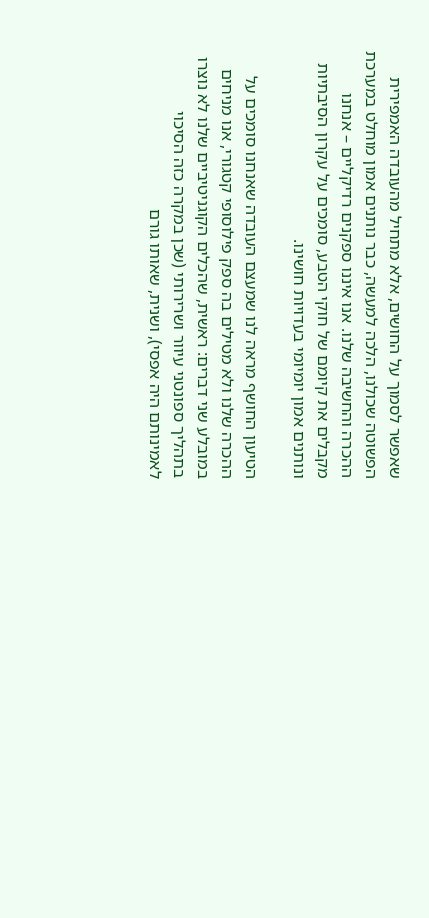שאפשר לסמוך על החושים, אלא מתחיל מהעובדה האמפירית הפשוטה שכולנו, הלכה למעשה, כבר נותנים אמון מוחלט במערכת ההכרה והחשיבה שלנו. אנו איננו ספקנים רדיקליים – אנחנו מקבלים את קיומם של חוקי הטבע, סומכים על עקרון הסיבתיות ונותנים אמון יומיומי בעדויות חושינו.

הטיעון החושף מראה לנו שמעצם העובדה שאנחנו סומכים על ההכרה שלנו ולא מטילים בה ספק פילוסופי קטגורי, אנו מניחים במובלע שני דברים: ראשית, שהכלים הקוגניטיביים שלנו לא נוצרו בתהליך ספונטני עיוור ושרירותי (שכן במקרה כזה הסיכוי לאמינותם היה אפסי), ושנית, שאותו גורם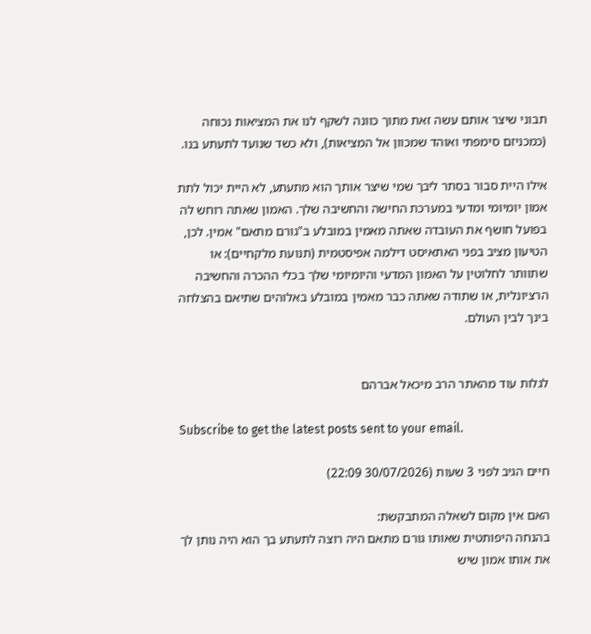תבוני שיצר אותם עשה זאת מתוך כוונה לשקף לנו את המציאות נכוחה (כמכניזם סימפתי ואוהד שמכוון אל המציאות), ולא כשד שנועד לתעתע בנו.

אילו היית סבור בסתר ליבך שמי שיצר אותך הוא מתעתע, לא היית יכול לתת אמון יומיומי ומדעי במערכת החישה והחשיבה שלך. האמון שאתה רוחש לה בפועל חושף את העובדה שאתה מאמין במובלע ב"גורם מתאם" אמין. לכן, הטיעון מציב בפני האתאיסט דילמה אפיסטמית (תנועת מלקחיים): או שתוותר לחלוטין על האמון המדעי והיומיומי שלך בכלי ההכרה והחשיבה הרציונלית, או שתודה שאתה כבר מאמין במובלע באלוהים שתיאם בהצלחה בינך לבין העולם.


לגלות עוד מהאתר הרב מיכאל אברהם

Subscribe to get the latest posts sent to your email.

חיים הגיב לפני 3 שעות (30/07/2026 22:09)

האם אין מקום לשאלה המתבקשת:
בהנחה היפותטית שאותו גורם מתאם היה רוצה לתעתע בך הוא היה נותן לך את אותו אמון שיש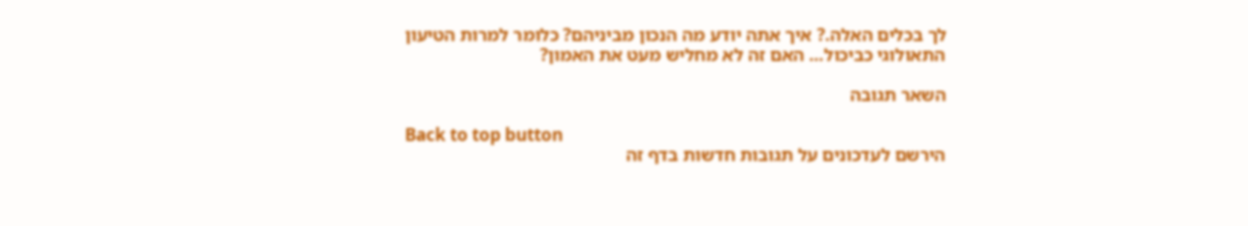לך בכלים האלה.? איך אתה יודע מה הנכון מביניהם? כלומר למרות הטיעון התאולוגי כביכול… האם זה לא מחליש מעט את האמון?

השאר תגובה

Back to top button
הירשם לעדכונים על תגובות חדשות בדף זה